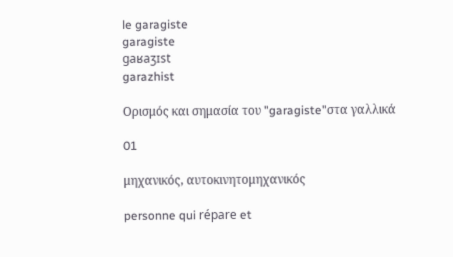le garagiste
garagiste
gaʁaʒɪst
garazhist

Ορισμός και σημασία του "garagiste"στα γαλλικά

01

μηχανικός, αυτοκινητομηχανικός

personne qui répare et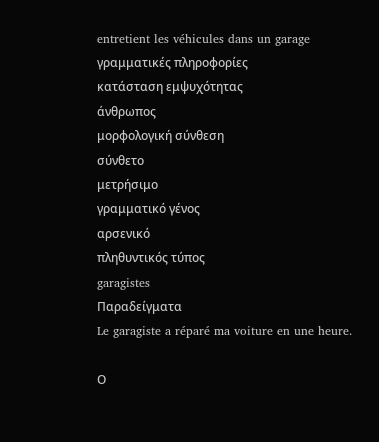entretient les véhicules dans un garage
γραμματικές πληροφορίες
κατάσταση εμψυχότητας
άνθρωπος
μορφολογική σύνθεση
σύνθετο
μετρήσιμο
γραμματικό γένος
αρσενικό
πληθυντικός τύπος
garagistes
Παραδείγματα
Le garagiste a réparé ma voiture en une heure.

Ο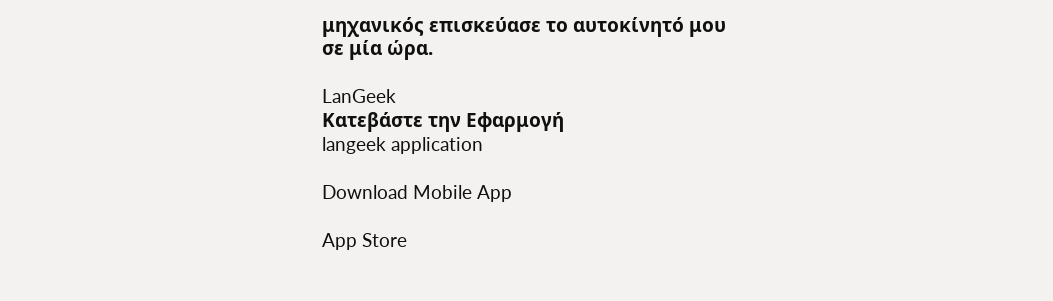μηχανικός επισκεύασε το αυτοκίνητό μου σε μία ώρα.

LanGeek
Κατεβάστε την Εφαρμογή
langeek application

Download Mobile App

App Store